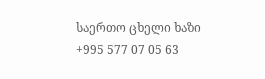საერთო ცხელი ხაზი +995 577 07 05 63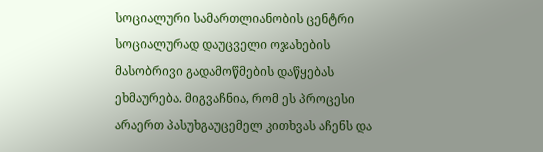სოციალური სამართლიანობის ცენტრი სოციალურად დაუცველი ოჯახების მასობრივი გადამოწმების დაწყებას ეხმაურება. მიგვაჩნია, რომ ეს პროცესი არაერთ პასუხგაუცემელ კითხვას აჩენს და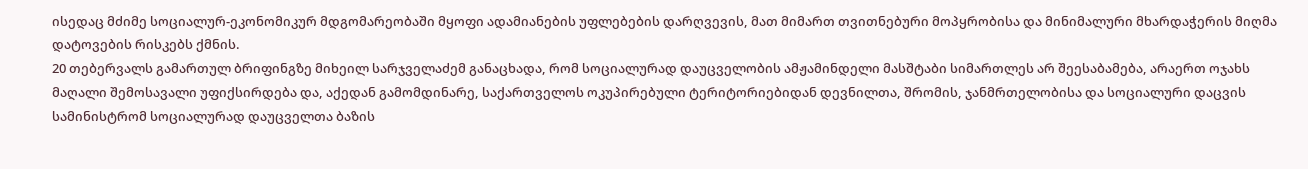ისედაც მძიმე სოციალურ-ეკონომიკურ მდგომარეობაში მყოფი ადამიანების უფლებების დარღვევის, მათ მიმართ თვითნებური მოპყრობისა და მინიმალური მხარდაჭერის მიღმა დატოვების რისკებს ქმნის.
20 თებერვალს გამართულ ბრიფინგზე მიხეილ სარჯველაძემ განაცხადა, რომ სოციალურად დაუცველობის ამჟამინდელი მასშტაბი სიმართლეს არ შეესაბამება, არაერთ ოჯახს მაღალი შემოსავალი უფიქსირდება და, აქედან გამომდინარე, საქართველოს ოკუპირებული ტერიტორიებიდან დევნილთა, შრომის, ჯანმრთელობისა და სოციალური დაცვის სამინისტრომ სოციალურად დაუცველთა ბაზის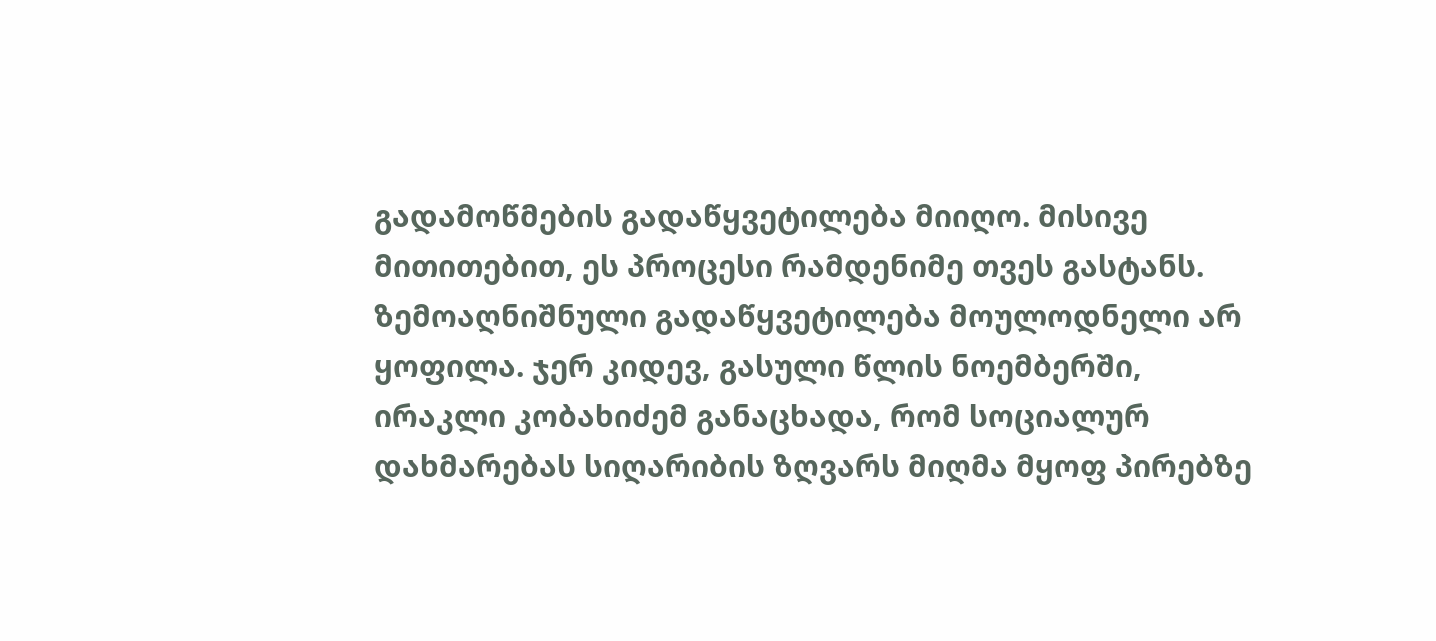გადამოწმების გადაწყვეტილება მიიღო. მისივე მითითებით, ეს პროცესი რამდენიმე თვეს გასტანს. ზემოაღნიშნული გადაწყვეტილება მოულოდნელი არ ყოფილა. ჯერ კიდევ, გასული წლის ნოემბერში, ირაკლი კობახიძემ განაცხადა, რომ სოციალურ დახმარებას სიღარიბის ზღვარს მიღმა მყოფ პირებზე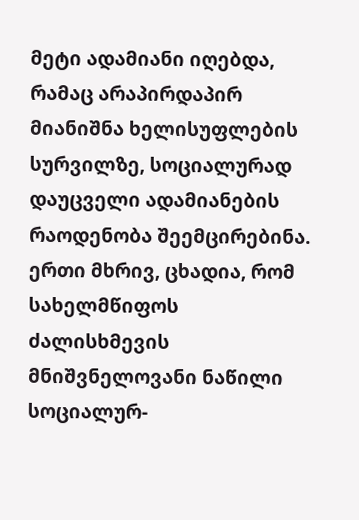მეტი ადამიანი იღებდა, რამაც არაპირდაპირ მიანიშნა ხელისუფლების სურვილზე, სოციალურად დაუცველი ადამიანების რაოდენობა შეემცირებინა.
ერთი მხრივ, ცხადია, რომ სახელმწიფოს ძალისხმევის მნიშვნელოვანი ნაწილი სოციალურ-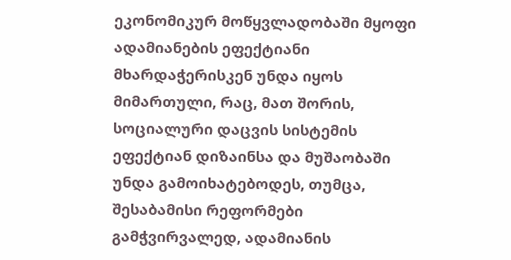ეკონომიკურ მოწყვლადობაში მყოფი ადამიანების ეფექტიანი მხარდაჭერისკენ უნდა იყოს მიმართული, რაც, მათ შორის, სოციალური დაცვის სისტემის ეფექტიან დიზაინსა და მუშაობაში უნდა გამოიხატებოდეს, თუმცა, შესაბამისი რეფორმები გამჭვირვალედ, ადამიანის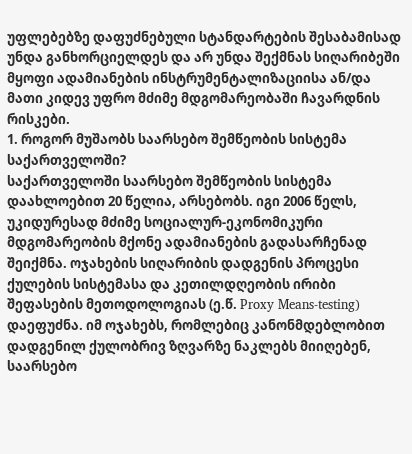უფლებებზე დაფუძნებული სტანდარტების შესაბამისად უნდა განხორციელდეს და არ უნდა შექმნას სიღარიბეში მყოფი ადამიანების ინსტრუმენტალიზაციისა ან/და მათი კიდევ უფრო მძიმე მდგომარეობაში ჩავარდნის რისკები.
1. როგორ მუშაობს საარსებო შემწეობის სისტემა საქართველოში?
საქართველოში საარსებო შემწეობის სისტემა დაახლოებით 20 წელია, არსებობს. იგი 2006 წელს, უკიდურესად მძიმე სოციალურ-ეკონომიკური მდგომარეობის მქონე ადამიანების გადასარჩენად შეიქმნა. ოჯახების სიღარიბის დადგენის პროცესი ქულების სისტემასა და კეთილდღეობის ირიბი შეფასების მეთოდოლოგიას (ე.წ. Proxy Means-testing) დაეფუძნა. იმ ოჯახებს, რომლებიც კანონმდებლობით დადგენილ ქულობრივ ზღვარზე ნაკლებს მიიღებენ, საარსებო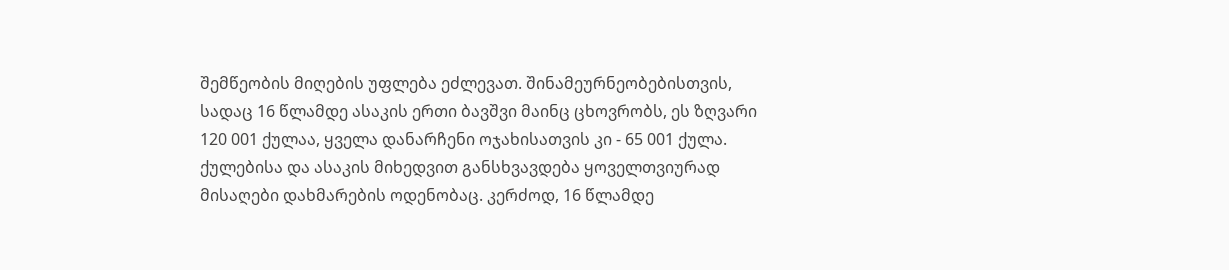შემწეობის მიღების უფლება ეძლევათ. შინამეურნეობებისთვის, სადაც 16 წლამდე ასაკის ერთი ბავშვი მაინც ცხოვრობს, ეს ზღვარი 120 001 ქულაა, ყველა დანარჩენი ოჯახისათვის კი - 65 001 ქულა.
ქულებისა და ასაკის მიხედვით განსხვავდება ყოველთვიურად მისაღები დახმარების ოდენობაც. კერძოდ, 16 წლამდე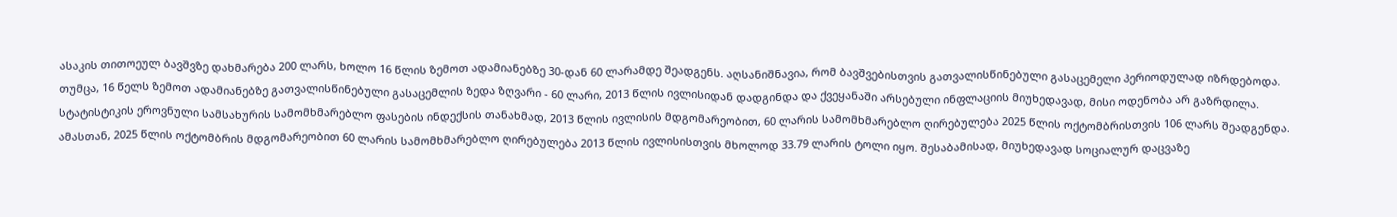ასაკის თითოეულ ბავშვზე დახმარება 200 ლარს, ხოლო 16 წლის ზემოთ ადამიანებზე 30-დან 60 ლარამდე შეადგენს. აღსანიშნავია, რომ ბავშვებისთვის გათვალისწინებული გასაცემელი პერიოდულად იზრდებოდა. თუმცა, 16 წელს ზემოთ ადამიანებზე გათვალისწინებული გასაცემლის ზედა ზღვარი - 60 ლარი, 2013 წლის ივლისიდან დადგინდა და ქვეყანაში არსებული ინფლაციის მიუხედავად, მისი ოდენობა არ გაზრდილა.
სტატისტიკის ეროვნული სამსახურის სამომხმარებლო ფასების ინდექსის თანახმად, 2013 წლის ივლისის მდგომარეობით, 60 ლარის სამომხმარებლო ღირებულება 2025 წლის ოქტომბრისთვის 106 ლარს შეადგენდა. ამასთან, 2025 წლის ოქტომბრის მდგომარეობით 60 ლარის სამომხმარებლო ღირებულება 2013 წლის ივლისისთვის მხოლოდ 33.79 ლარის ტოლი იყო. შესაბამისად, მიუხედავად სოციალურ დაცვაზე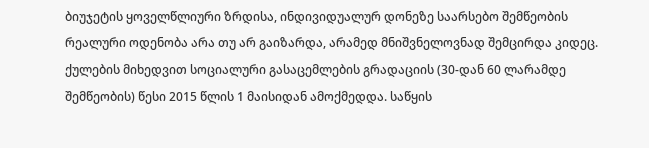ბიუჯეტის ყოველწლიური ზრდისა, ინდივიდუალურ დონეზე საარსებო შემწეობის რეალური ოდენობა არა თუ არ გაიზარდა, არამედ მნიშვნელოვნად შემცირდა კიდეც.
ქულების მიხედვით სოციალური გასაცემლების გრადაციის (30-დან 60 ლარამდე შემწეობის) წესი 2015 წლის 1 მაისიდან ამოქმედდა. საწყის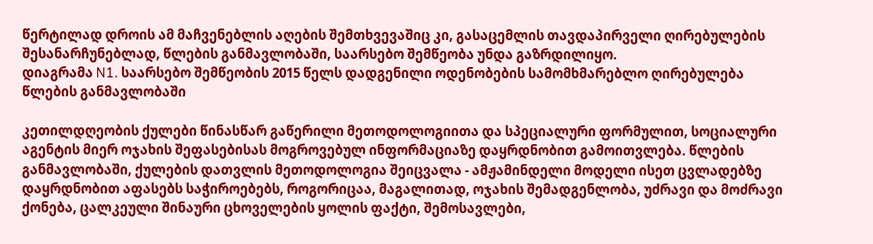წერტილად დროის ამ მაჩვენებლის აღების შემთხვევაშიც კი, გასაცემლის თავდაპირველი ღირებულების შესანარჩუნებლად, წლების განმავლობაში, საარსებო შემწეობა უნდა გაზრდილიყო.
დიაგრამა N1. საარსებო შემწეობის 2015 წელს დადგენილი ოდენობების სამომხმარებლო ღირებულება წლების განმავლობაში

კეთილდღეობის ქულები წინასწარ გაწერილი მეთოდოლოგიითა და სპეციალური ფორმულით, სოციალური აგენტის მიერ ოჯახის შეფასებისას მოგროვებულ ინფორმაციაზე დაყრდნობით გამოითვლება. წლების განმავლობაში, ქულების დათვლის მეთოდოლოგია შეიცვალა - ამჟამინდელი მოდელი ისეთ ცვლადებზე დაყრდნობით აფასებს საჭიროებებს, როგორიცაა, მაგალითად, ოჯახის შემადგენლობა, უძრავი და მოძრავი ქონება, ცალკეული შინაური ცხოველების ყოლის ფაქტი, შემოსავლები,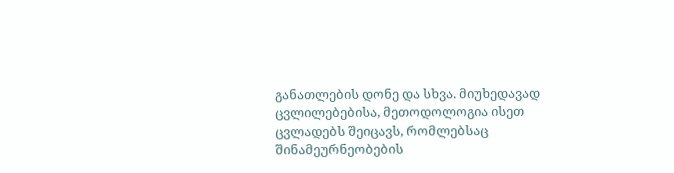განათლების დონე და სხვა. მიუხედავად ცვლილებებისა, მეთოდოლოგია ისეთ ცვლადებს შეიცავს, რომლებსაც შინამეურნეობების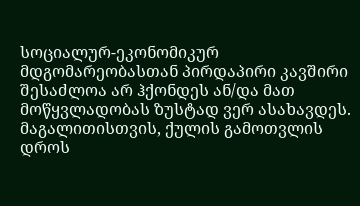სოციალურ-ეკონომიკურ მდგომარეობასთან პირდაპირი კავშირი შესაძლოა არ ჰქონდეს ან/და მათ მოწყვლადობას ზუსტად ვერ ასახავდეს. მაგალითისთვის, ქულის გამოთვლის დროს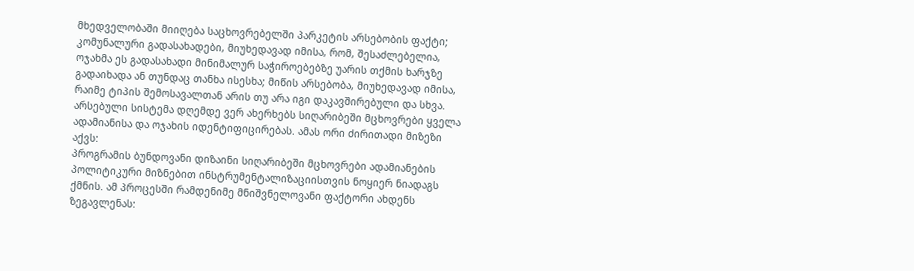მხედველობაში მიიღება საცხოვრებელში პარკეტის არსებობის ფაქტი; კომუნალური გადასახადები, მიუხედავად იმისა, რომ, შესაძლებელია, ოჯახმა ეს გადასახადი მინიმალურ საჭიროებებზე უარის თქმის ხარჯზე გადაიხადა ან თუნდაც თანხა ისესხა; მიწის არსებობა, მიუხედავად იმისა, რაიმე ტიპის შემოსავალთან არის თუ არა იგი დაკავშირებული და სხვა.
არსებული სისტემა დღემდე ვერ ახერხებს სიღარიბეში მცხოვრები ყველა ადამიანისა და ოჯახის იდენტიფიცირებას. ამას ორი ძირითადი მიზეზი აქვს:
პროგრამის ბუნდოვანი დიზაინი სიღარიბეში მცხოვრები ადამიანების პოლიტიკური მიზნებით ინსტრუმენტალიზაციისთვის ნოყიერ ნიადაგს ქმნის. ამ პროცესში რამდენიმე მნიშვნელოვანი ფაქტორი ახდენს ზეგავლენას: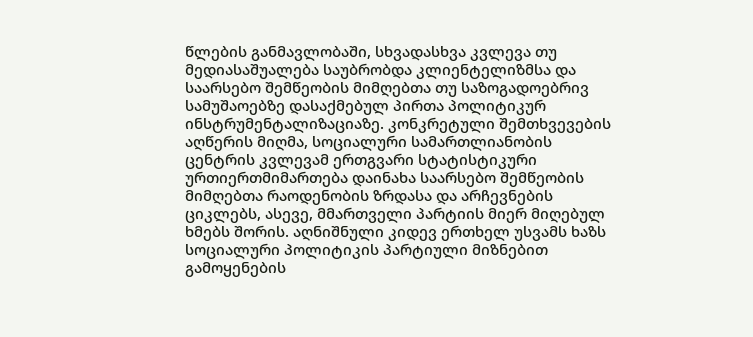წლების განმავლობაში, სხვადასხვა კვლევა თუ მედიასაშუალება საუბრობდა კლიენტელიზმსა და საარსებო შემწეობის მიმღებთა თუ საზოგადოებრივ სამუშაოებზე დასაქმებულ პირთა პოლიტიკურ ინსტრუმენტალიზაციაზე. კონკრეტული შემთხვევების აღწერის მიღმა, სოციალური სამართლიანობის ცენტრის კვლევამ ერთგვარი სტატისტიკური ურთიერთმიმართება დაინახა საარსებო შემწეობის მიმღებთა რაოდენობის ზრდასა და არჩევნების ციკლებს, ასევე, მმართველი პარტიის მიერ მიღებულ ხმებს შორის. აღნიშნული კიდევ ერთხელ უსვამს ხაზს სოციალური პოლიტიკის პარტიული მიზნებით გამოყენების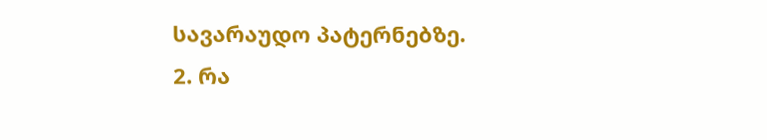სავარაუდო პატერნებზე.
2. რა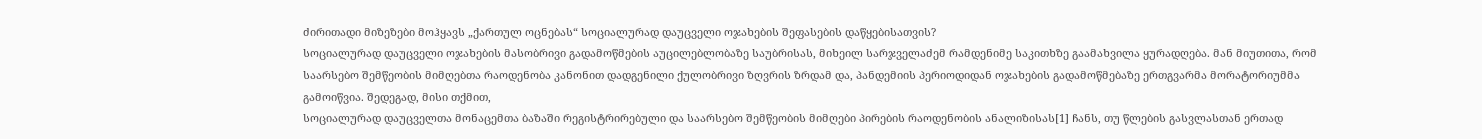ძირითადი მიზეზები მოჰყავს „ქართულ ოცნებას“ სოციალურად დაუცველი ოჯახების შეფასების დაწყებისათვის?
სოციალურად დაუცველი ოჯახების მასობრივი გადამოწმების აუცილებლობაზე საუბრისას, მიხეილ სარჯველაძემ რამდენიმე საკითხზე გაამახვილა ყურადღება. მან მიუთითა, რომ საარსებო შემწეობის მიმღებთა რაოდენობა კანონით დადგენილი ქულობრივი ზღვრის ზრდამ და, პანდემიის პერიოდიდან ოჯახების გადამოწმებაზე ერთგვარმა მორატორიუმმა გამოიწვია. შედეგად, მისი თქმით,
სოციალურად დაუცველთა მონაცემთა ბაზაში რეგისტრირებული და საარსებო შემწეობის მიმღები პირების რაოდენობის ანალიზისას[1] ჩანს, თუ წლების გასვლასთან ერთად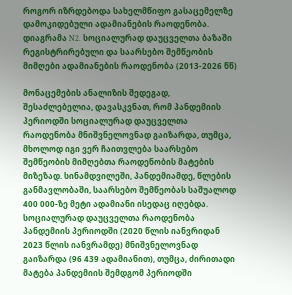როგორ იზრდებოდა სახელმწიფო გასაცემელზე დამოკიდებული ადამიანების რაოდენობა.
დიაგრამა N2. სოციალურად დაუცველთა ბაზაში რეგისტრირებული და საარსებო შემწეობის მიმღები ადამიანების რაოდენობა (2013-2026 წწ)

მონაცემების ანალიზის შედეგად, შესაძლებელია, დავასკვნათ, რომ პანდემიის პერიოდში სოციალურად დაუცველთა რაოდენობა მნიშვნელოვნად გაიზარდა, თუმცა, მხოლოდ იგი ვერ ჩაითვლება საარსებო შემწეობის მიმღებთა რაოდენობის მატების მიზეზად. სინამდვილეში, პანდემიამდე, წლების განმავლობაში, საარსებო შემწეობას საშუალოდ 400 000-ზე მეტი ადამიანი ისედაც იღებდა. სოციალურად დაუცველთა რაოდენობა პანდემიის პერიოდში (2020 წლის იანვრიდან 2023 წლის იანვრამდე) მნიშვნელოვნად გაიზარდა (96 439 ადამიანით), თუმცა, ძირითადი მატება პანდემიის შემდგომ პერიოდში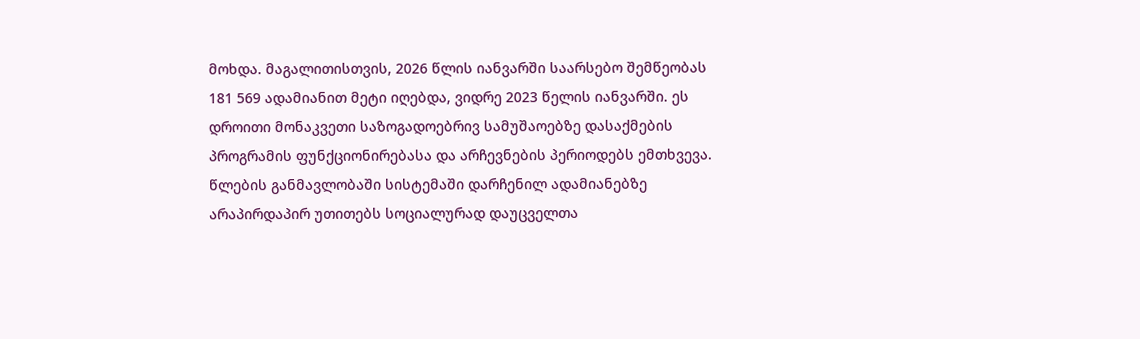მოხდა. მაგალითისთვის, 2026 წლის იანვარში საარსებო შემწეობას 181 569 ადამიანით მეტი იღებდა, ვიდრე 2023 წელის იანვარში. ეს დროითი მონაკვეთი საზოგადოებრივ სამუშაოებზე დასაქმების პროგრამის ფუნქციონირებასა და არჩევნების პერიოდებს ემთხვევა.
წლების განმავლობაში სისტემაში დარჩენილ ადამიანებზე არაპირდაპირ უთითებს სოციალურად დაუცველთა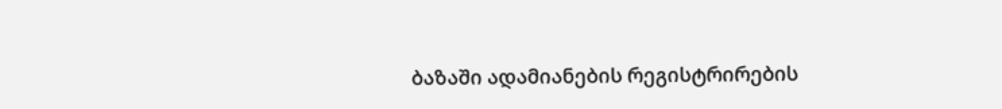ბაზაში ადამიანების რეგისტრირების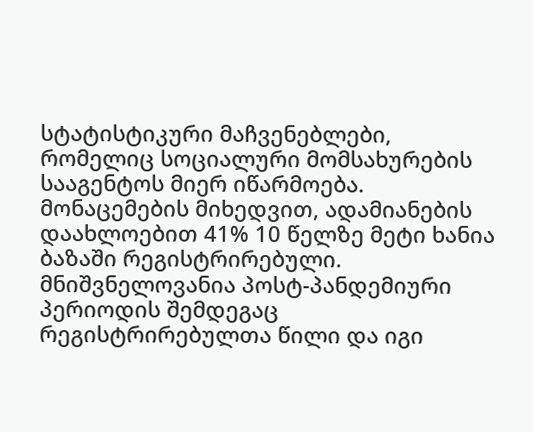სტატისტიკური მაჩვენებლები, რომელიც სოციალური მომსახურების სააგენტოს მიერ იწარმოება. მონაცემების მიხედვით, ადამიანების დაახლოებით 41% 10 წელზე მეტი ხანია ბაზაში რეგისტრირებული. მნიშვნელოვანია პოსტ-პანდემიური პერიოდის შემდეგაც რეგისტრირებულთა წილი და იგი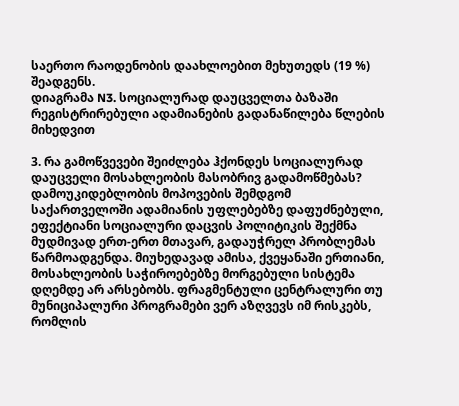საერთო რაოდენობის დაახლოებით მეხუთედს (19 %) შეადგენს.
დიაგრამა N3. სოციალურად დაუცველთა ბაზაში რეგისტრირებული ადამიანების გადანაწილება წლების მიხედვით

3. რა გამოწვევები შეიძლება ჰქონდეს სოციალურად დაუცველი მოსახლეობის მასობრივ გადამოწმებას?
დამოუკიდებლობის მოპოვების შემდგომ საქართველოში ადამიანის უფლებებზე დაფუძნებული, ეფექტიანი სოციალური დაცვის პოლიტიკის შექმნა მუდმივად ერთ-ერთ მთავარ, გადაუჭრელ პრობლემას წარმოადგენდა. მიუხედავად ამისა, ქვეყანაში ერთიანი, მოსახლეობის საჭიროებებზე მორგებული სისტემა დღემდე არ არსებობს. ფრაგმენტული ცენტრალური თუ მუნიციპალური პროგრამები ვერ აზღვევს იმ რისკებს, რომლის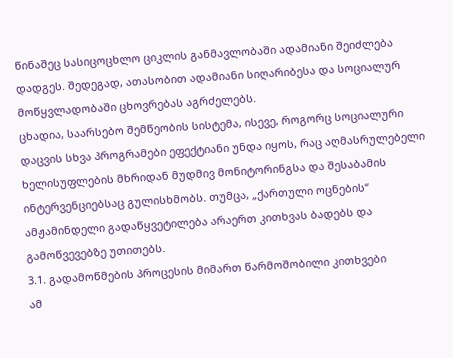წინაშეც სასიცოცხლო ციკლის განმავლობაში ადამიანი შეიძლება დადგეს. შედეგად, ათასობით ადამიანი სიღარიბესა და სოციალურ მოწყვლადობაში ცხოვრებას აგრძელებს.
ცხადია, საარსებო შემწეობის სისტემა, ისევე, როგორც სოციალური დაცვის სხვა პროგრამები ეფექტიანი უნდა იყოს, რაც აღმასრულებელი ხელისუფლების მხრიდან მუდმივ მონიტორინგსა და შესაბამის ინტერვენციებსაც გულისხმობს. თუმცა, „ქართული ოცნების“ ამჟამინდელი გადაწყვეტილება არაერთ კითხვას ბადებს და გამოწვევებზე უთითებს.
3.1. გადამოწმების პროცესის მიმართ წარმოშობილი კითხვები
ამ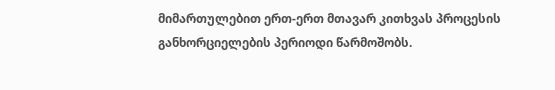მიმართულებით ერთ-ერთ მთავარ კითხვას პროცესის განხორციელების პერიოდი წარმოშობს.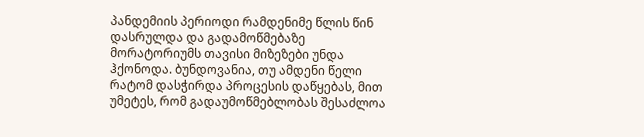პანდემიის პერიოდი რამდენიმე წლის წინ დასრულდა და გადამოწმებაზე მორატორიუმს თავისი მიზეზები უნდა ჰქონოდა. ბუნდოვანია, თუ ამდენი წელი რატომ დასჭირდა პროცესის დაწყებას, მით უმეტეს, რომ გადაუმოწმებლობას შესაძლოა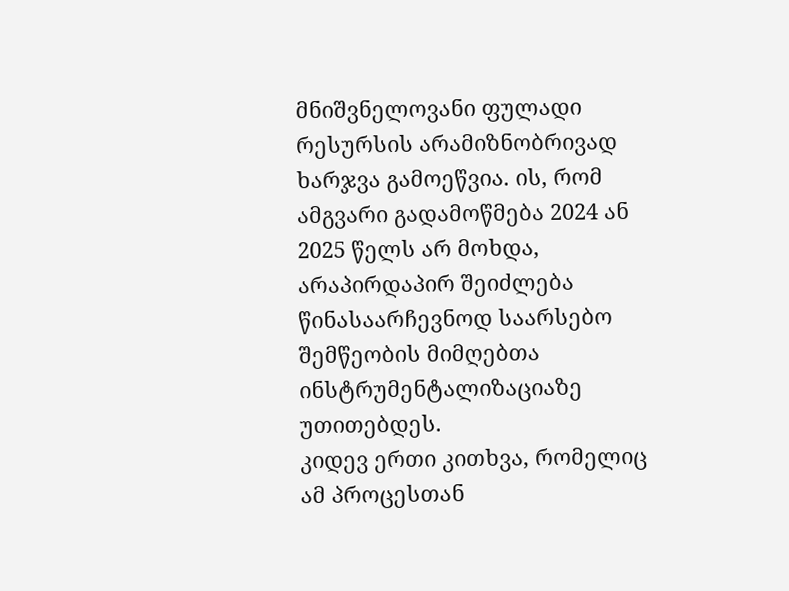მნიშვნელოვანი ფულადი რესურსის არამიზნობრივად ხარჯვა გამოეწვია. ის, რომ ამგვარი გადამოწმება 2024 ან 2025 წელს არ მოხდა, არაპირდაპირ შეიძლება წინასაარჩევნოდ საარსებო შემწეობის მიმღებთა ინსტრუმენტალიზაციაზე უთითებდეს.
კიდევ ერთი კითხვა, რომელიც ამ პროცესთან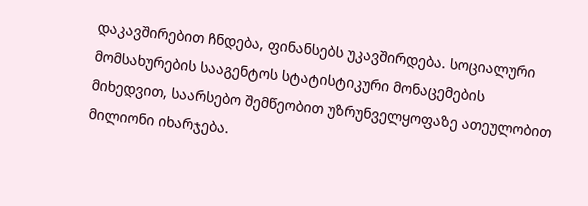დაკავშირებით ჩნდება, ფინანსებს უკავშირდება. სოციალური მომსახურების სააგენტოს სტატისტიკური მონაცემების მიხედვით, საარსებო შემწეობით უზრუნველყოფაზე ათეულობით მილიონი იხარჯება.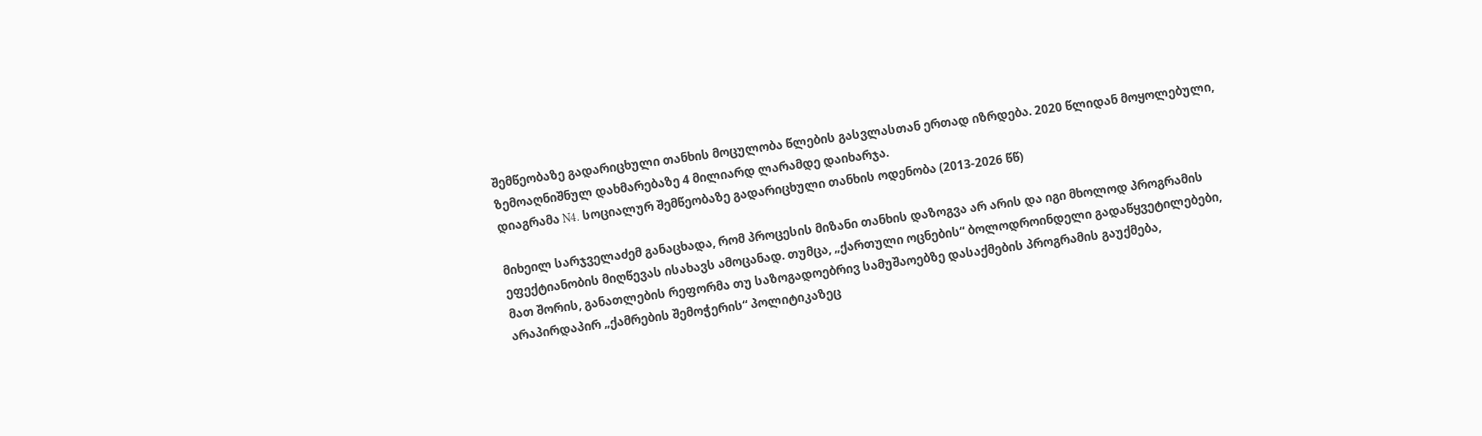შემწეობაზე გადარიცხული თანხის მოცულობა წლების გასვლასთან ერთად იზრდება. 2020 წლიდან მოყოლებული, ზემოაღნიშნულ დახმარებაზე 4 მილიარდ ლარამდე დაიხარჯა.
დიაგრამა N4. სოციალურ შემწეობაზე გადარიცხული თანხის ოდენობა (2013-2026 წწ)

მიხეილ სარჯველაძემ განაცხადა, რომ პროცესის მიზანი თანხის დაზოგვა არ არის და იგი მხოლოდ პროგრამის ეფექტიანობის მიღწევას ისახავს ამოცანად. თუმცა, „ქართული ოცნების“ ბოლოდროინდელი გადაწყვეტილებები, მათ შორის, განათლების რეფორმა თუ საზოგადოებრივ სამუშაოებზე დასაქმების პროგრამის გაუქმება, არაპირდაპირ „ქამრების შემოჭერის“ პოლიტიკაზეც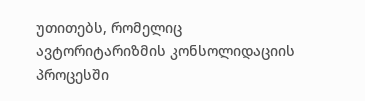უთითებს, რომელიც ავტორიტარიზმის კონსოლიდაციის პროცესში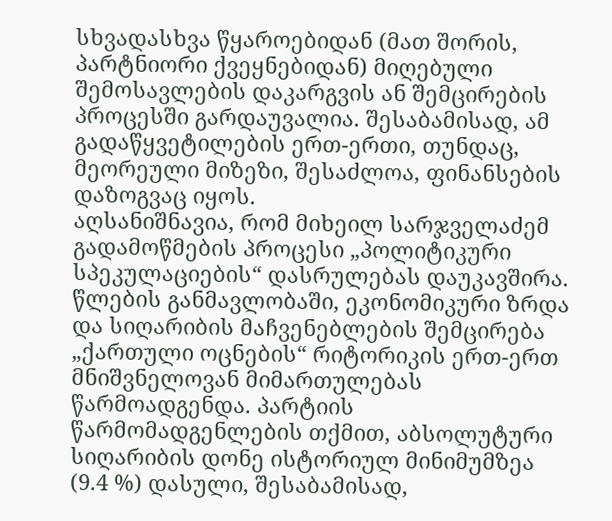სხვადასხვა წყაროებიდან (მათ შორის, პარტნიორი ქვეყნებიდან) მიღებული შემოსავლების დაკარგვის ან შემცირების პროცესში გარდაუვალია. შესაბამისად, ამ გადაწყვეტილების ერთ-ერთი, თუნდაც, მეორეული მიზეზი, შესაძლოა, ფინანსების დაზოგვაც იყოს.
აღსანიშნავია, რომ მიხეილ სარჯველაძემ გადამოწმების პროცესი „პოლიტიკური სპეკულაციების“ დასრულებას დაუკავშირა. წლების განმავლობაში, ეკონომიკური ზრდა და სიღარიბის მაჩვენებლების შემცირება „ქართული ოცნების“ რიტორიკის ერთ-ერთ მნიშვნელოვან მიმართულებას წარმოადგენდა. პარტიის წარმომადგენლების თქმით, აბსოლუტური სიღარიბის დონე ისტორიულ მინიმუმზეა (9.4 %) დასული, შესაბამისად,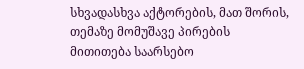სხვადასხვა აქტორების, მათ შორის, თემაზე მომუშავე პირების მითითება საარსებო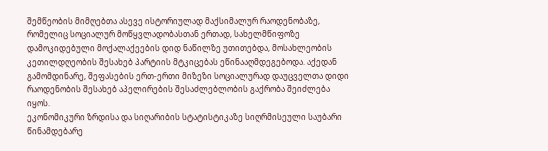შემწეობის მიმღებთა ასევე ისტორიულად მაქსიმალურ რაოდენობაზე, რომელიც სოციალურ მოწყვლადობასთან ერთად, სახელმწიფოზე დამოკიდებული მოქალაქეების დიდ ნაწილზე უთითებდა, მოსახლეობის კეთილდღეობის შესახებ პარტიის მტკიცებას ეწინააღმდეგებოდა. აქედან გამომდინარე, შეფასების ერთ-ერთი მიზეზი სოციალურად დაუცველთა დიდი რაოდენობის შესახებ აპელირების შესაძლებლობის გაქრობა შეიძლება იყოს.
ეკონომიკური ზრდისა და სიღარიბის სტატისტიკაზე სიღრმისეული საუბარი წინამდებარე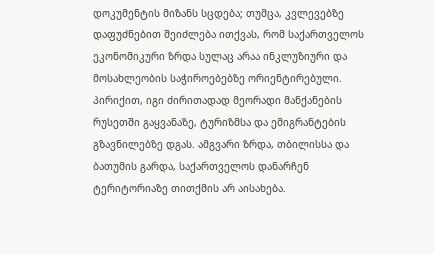დოკუმენტის მიზანს სცდება; თუმცა, კვლევებზე დაფუძნებით შეიძლება ითქვას, რომ საქართველოს ეკონომიკური ზრდა სულაც არაა ინკლუზიური და მოსახლეობის საჭიროებებზე ორიენტირებული. პირიქით, იგი ძირითადად მეორადი მანქანების რუსეთში გაყვანაზე, ტურიზმსა და ემიგრანტების გზავნილებზე დგას. ამგვარი ზრდა, თბილისსა და ბათუმის გარდა, საქართველოს დანარჩენ ტერიტორიაზე თითქმის არ აისახება.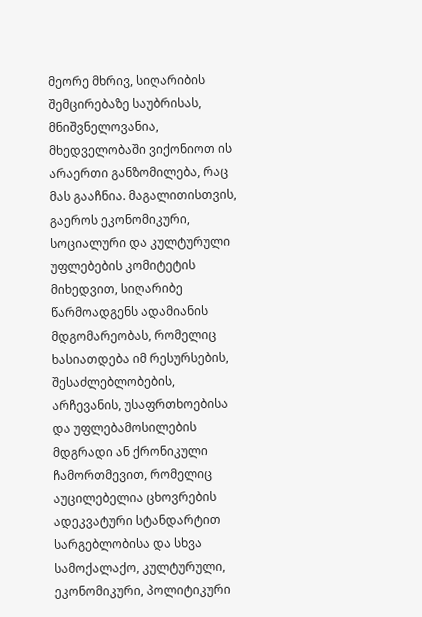მეორე მხრივ, სიღარიბის შემცირებაზე საუბრისას, მნიშვნელოვანია, მხედველობაში ვიქონიოთ ის არაერთი განზომილება, რაც მას გააჩნია. მაგალითისთვის, გაეროს ეკონომიკური, სოციალური და კულტურული უფლებების კომიტეტის მიხედვით, სიღარიბე წარმოადგენს ადამიანის მდგომარეობას, რომელიც ხასიათდება იმ რესურსების, შესაძლებლობების, არჩევანის, უსაფრთხოებისა და უფლებამოსილების მდგრადი ან ქრონიკული ჩამორთმევით, რომელიც აუცილებელია ცხოვრების ადეკვატური სტანდარტით სარგებლობისა და სხვა სამოქალაქო, კულტურული, ეკონომიკური, პოლიტიკური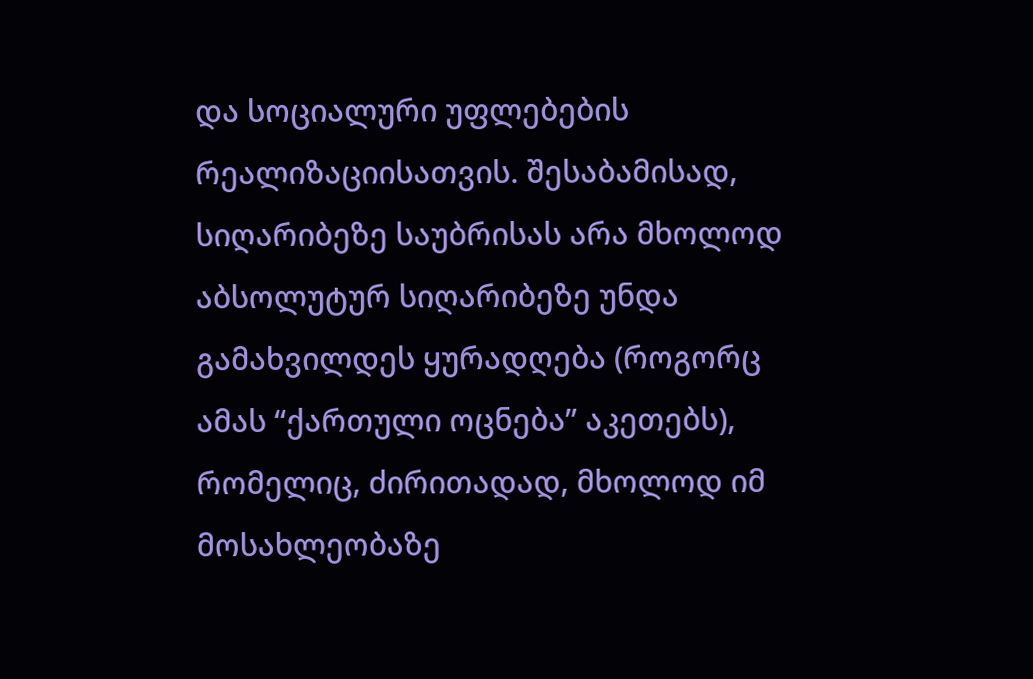და სოციალური უფლებების რეალიზაციისათვის. შესაბამისად, სიღარიბეზე საუბრისას არა მხოლოდ აბსოლუტურ სიღარიბეზე უნდა გამახვილდეს ყურადღება (როგორც ამას “ქართული ოცნება” აკეთებს), რომელიც, ძირითადად, მხოლოდ იმ მოსახლეობაზე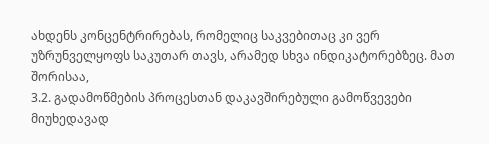ახდენს კონცენტრირებას, რომელიც საკვებითაც კი ვერ უზრუნველყოფს საკუთარ თავს, არამედ სხვა ინდიკატორებზეც. მათ შორისაა,
3.2. გადამოწმების პროცესთან დაკავშირებული გამოწვევები
მიუხედავად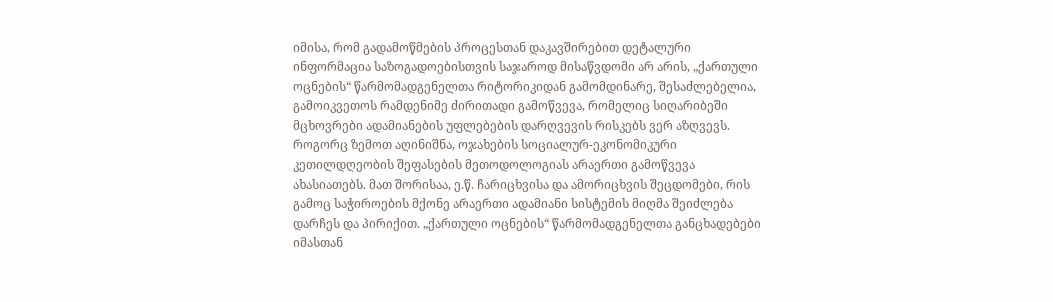იმისა, რომ გადამოწმების პროცესთან დაკავშირებით დეტალური ინფორმაცია საზოგადოებისთვის საჯაროდ მისაწვდომი არ არის, „ქართული ოცნების“ წარმომადგენელთა რიტორიკიდან გამომდინარე, შესაძლებელია, გამოიკვეთოს რამდენიმე ძირითადი გამოწვევა, რომელიც სიღარიბეში მცხოვრები ადამიანების უფლებების დარღვევის რისკებს ვერ აზღვევს.
როგორც ზემოთ აღინიშნა, ოჯახების სოციალურ-ეკონომიკური კეთილდღეობის შეფასების მეთოდოლოგიას არაერთი გამოწვევა ახასიათებს. მათ შორისაა, ე.წ. ჩარიცხვისა და ამორიცხვის შეცდომები, რის გამოც საჭიროების მქონე არაერთი ადამიანი სისტემის მიღმა შეიძლება დარჩეს და პირიქით. „ქართული ოცნების“ წარმომადგენელთა განცხადებები იმასთან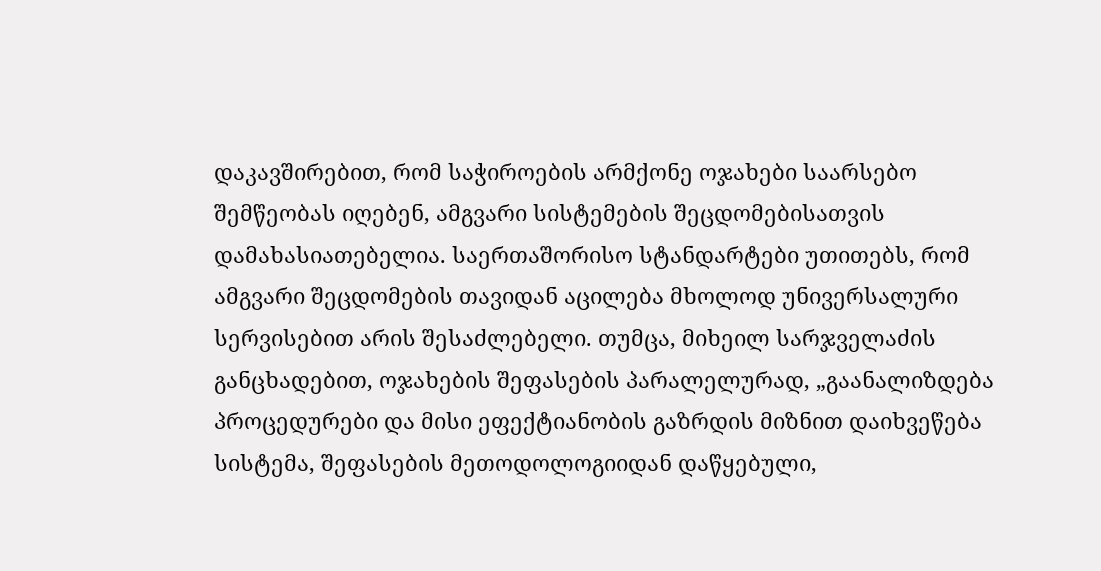დაკავშირებით, რომ საჭიროების არმქონე ოჯახები საარსებო შემწეობას იღებენ, ამგვარი სისტემების შეცდომებისათვის დამახასიათებელია. საერთაშორისო სტანდარტები უთითებს, რომ ამგვარი შეცდომების თავიდან აცილება მხოლოდ უნივერსალური სერვისებით არის შესაძლებელი. თუმცა, მიხეილ სარჯველაძის განცხადებით, ოჯახების შეფასების პარალელურად, „გაანალიზდება პროცედურები და მისი ეფექტიანობის გაზრდის მიზნით დაიხვეწება სისტემა, შეფასების მეთოდოლოგიიდან დაწყებული,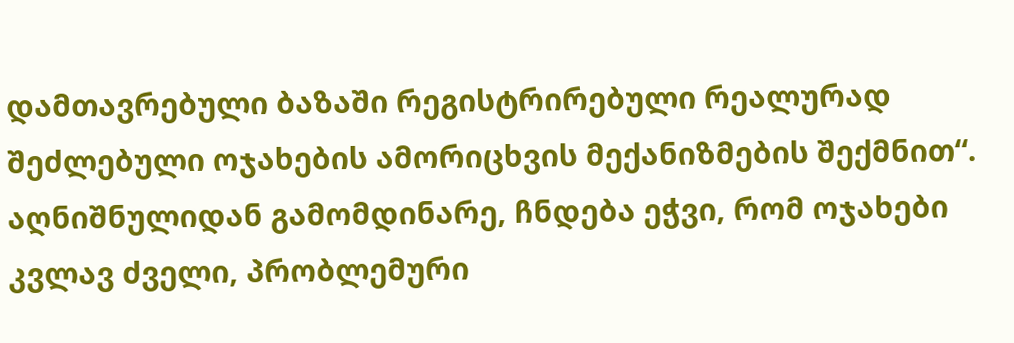დამთავრებული ბაზაში რეგისტრირებული რეალურად შეძლებული ოჯახების ამორიცხვის მექანიზმების შექმნით“. აღნიშნულიდან გამომდინარე, ჩნდება ეჭვი, რომ ოჯახები კვლავ ძველი, პრობლემური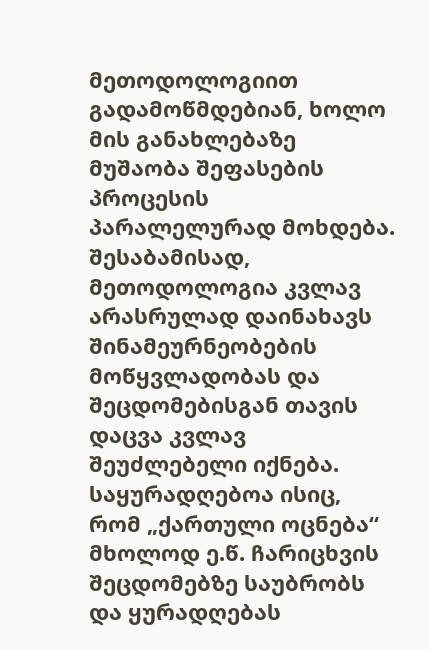მეთოდოლოგიით გადამოწმდებიან, ხოლო მის განახლებაზე მუშაობა შეფასების პროცესის პარალელურად მოხდება. შესაბამისად, მეთოდოლოგია კვლავ არასრულად დაინახავს შინამეურნეობების მოწყვლადობას და შეცდომებისგან თავის დაცვა კვლავ შეუძლებელი იქნება.
საყურადღებოა ისიც, რომ „ქართული ოცნება“ მხოლოდ ე.წ. ჩარიცხვის შეცდომებზე საუბრობს და ყურადღებას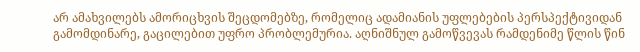არ ამახვილებს ამორიცხვის შეცდომებზე, რომელიც ადამიანის უფლებების პერსპექტივიდან გამომდინარე, გაცილებით უფრო პრობლემურია. აღნიშნულ გამოწვევას რამდენიმე წლის წინ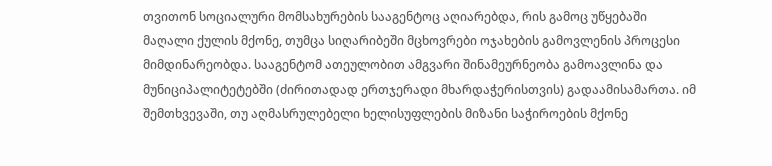თვითონ სოციალური მომსახურების სააგენტოც აღიარებდა, რის გამოც უწყებაში მაღალი ქულის მქონე, თუმცა სიღარიბეში მცხოვრები ოჯახების გამოვლენის პროცესი მიმდინარეობდა. სააგენტომ ათეულობით ამგვარი შინამეურნეობა გამოავლინა და მუნიციპალიტეტებში (ძირითადად ერთჯერადი მხარდაჭერისთვის) გადაამისამართა. იმ შემთხვევაში, თუ აღმასრულებელი ხელისუფლების მიზანი საჭიროების მქონე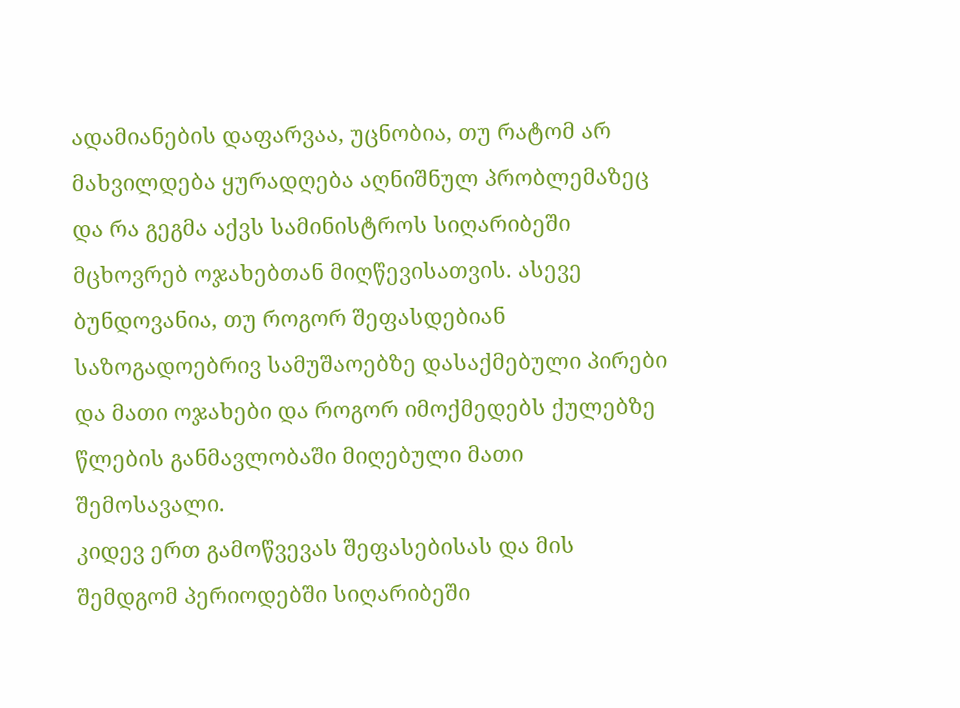ადამიანების დაფარვაა, უცნობია, თუ რატომ არ მახვილდება ყურადღება აღნიშნულ პრობლემაზეც და რა გეგმა აქვს სამინისტროს სიღარიბეში მცხოვრებ ოჯახებთან მიღწევისათვის. ასევე ბუნდოვანია, თუ როგორ შეფასდებიან საზოგადოებრივ სამუშაოებზე დასაქმებული პირები და მათი ოჯახები და როგორ იმოქმედებს ქულებზე წლების განმავლობაში მიღებული მათი შემოსავალი.
კიდევ ერთ გამოწვევას შეფასებისას და მის შემდგომ პერიოდებში სიღარიბეში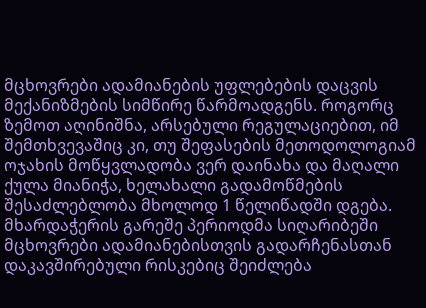მცხოვრები ადამიანების უფლებების დაცვის მექანიზმების სიმწირე წარმოადგენს. როგორც ზემოთ აღინიშნა, არსებული რეგულაციებით, იმ შემთხვევაშიც კი, თუ შეფასების მეთოდოლოგიამ ოჯახის მოწყვლადობა ვერ დაინახა და მაღალი ქულა მიანიჭა, ხელახალი გადამოწმების შესაძლებლობა მხოლოდ 1 წელიწადში დგება. მხარდაჭერის გარეშე პერიოდმა სიღარიბეში მცხოვრები ადამიანებისთვის გადარჩენასთან დაკავშირებული რისკებიც შეიძლება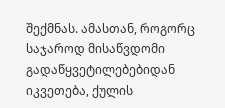შექმნას. ამასთან, როგორც საჯაროდ მისაწვდომი გადაწყვეტილებებიდან იკვეთება, ქულის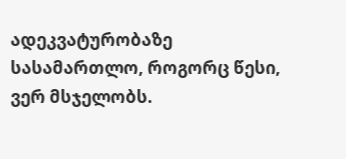ადეკვატურობაზე სასამართლო, როგორც წესი, ვერ მსჯელობს.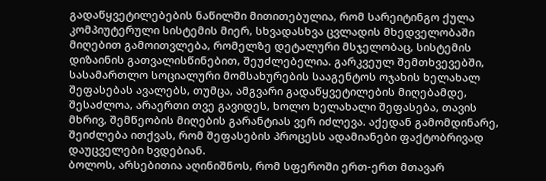გადაწყვეტილებების ნაწილში მითითებულია, რომ სარეიტინგო ქულა კომპიუტერული სისტემის მიერ, სხვადასხვა ცვლადის მხედველობაში მიღებით გამოითვლება, რომელზე დეტალური მსჯელობაც, სისტემის დიზაინის გათვალისწინებით, შეუძლებელია. გარკვეულ შემთხვევებში, სასამართლო სოციალური მომსახურების სააგენტოს ოჯახის ხელახალ შეფასებას ავალებს, თუმცა, ამგვარი გადაწყვეტილების მიღებამდე, შესაძლოა, არაერთი თვე გავიდეს, ხოლო ხელახალი შეფასება, თავის მხრივ, შემწეობის მიღების გარანტიას ვერ იძლევა. აქედან გამომდინარე, შეიძლება ითქვას, რომ შეფასების პროცესს ადამიანები ფაქტობრივად დაუცველები ხვდებიან.
ბოლოს, არსებითია აღინიშნოს, რომ სფეროში ერთ-ერთ მთავარ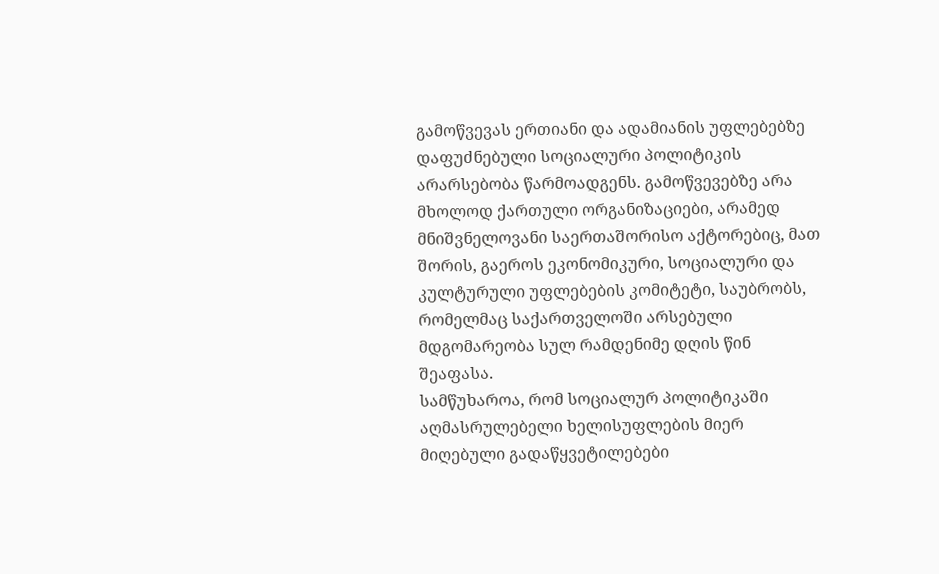გამოწვევას ერთიანი და ადამიანის უფლებებზე დაფუძნებული სოციალური პოლიტიკის არარსებობა წარმოადგენს. გამოწვევებზე არა მხოლოდ ქართული ორგანიზაციები, არამედ მნიშვნელოვანი საერთაშორისო აქტორებიც, მათ შორის, გაეროს ეკონომიკური, სოციალური და კულტურული უფლებების კომიტეტი, საუბრობს, რომელმაც საქართველოში არსებული მდგომარეობა სულ რამდენიმე დღის წინ შეაფასა.
სამწუხაროა, რომ სოციალურ პოლიტიკაში აღმასრულებელი ხელისუფლების მიერ მიღებული გადაწყვეტილებები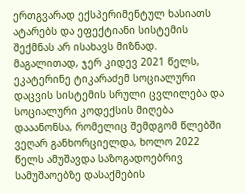ერთგვარად ექსპერიმენტულ ხასიათს ატარებს და ეფექტიანი სისტემის შექმნას არ ისახავს მიზნად. მაგალითად, ჯერ კიდევ 2021 წელს, ეკატერინე ტიკარაძემ სოციალური დაცვის სისტემის სრული ცვლილება და სოციალური კოდექსის მიღება დააანონსა, რომელიც შემდგომ წლებში ვეღარ განხორციელდა, ხოლო 2022 წელს ამუშავდა საზოგადოებრივ სამუშაოებზე დასაქმების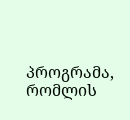პროგრამა, რომლის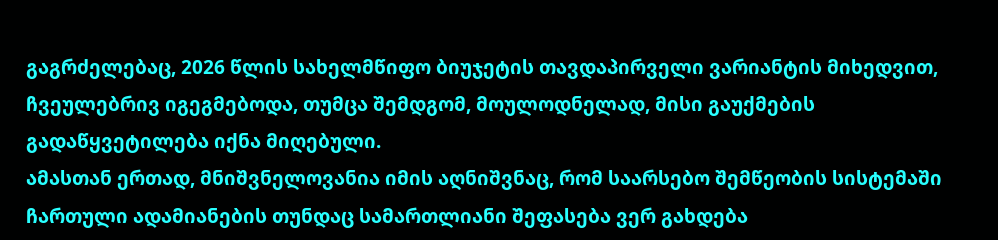გაგრძელებაც, 2026 წლის სახელმწიფო ბიუჯეტის თავდაპირველი ვარიანტის მიხედვით, ჩვეულებრივ იგეგმებოდა, თუმცა შემდგომ, მოულოდნელად, მისი გაუქმების გადაწყვეტილება იქნა მიღებული.
ამასთან ერთად, მნიშვნელოვანია იმის აღნიშვნაც, რომ საარსებო შემწეობის სისტემაში ჩართული ადამიანების თუნდაც სამართლიანი შეფასება ვერ გახდება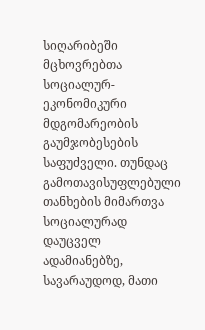სიღარიბეში მცხოვრებთა სოციალურ-ეკონომიკური მდგომარეობის გაუმჯობესების საფუძველი. თუნდაც გამოთავისუფლებული თანხების მიმართვა სოციალურად დაუცველ ადამიანებზე, სავარაუდოდ, მათი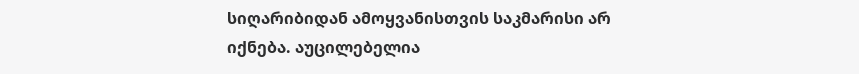სიღარიბიდან ამოყვანისთვის საკმარისი არ იქნება. აუცილებელია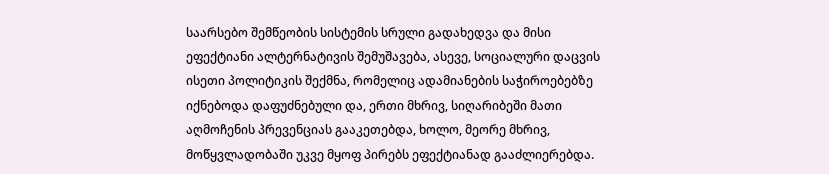საარსებო შემწეობის სისტემის სრული გადახედვა და მისი ეფექტიანი ალტერნატივის შემუშავება, ასევე, სოციალური დაცვის ისეთი პოლიტიკის შექმნა, რომელიც ადამიანების საჭიროებებზე იქნებოდა დაფუძნებული და, ერთი მხრივ, სიღარიბეში მათი აღმოჩენის პრევენციას გააკეთებდა, ხოლო, მეორე მხრივ, მოწყვლადობაში უკვე მყოფ პირებს ეფექტიანად გააძლიერებდა.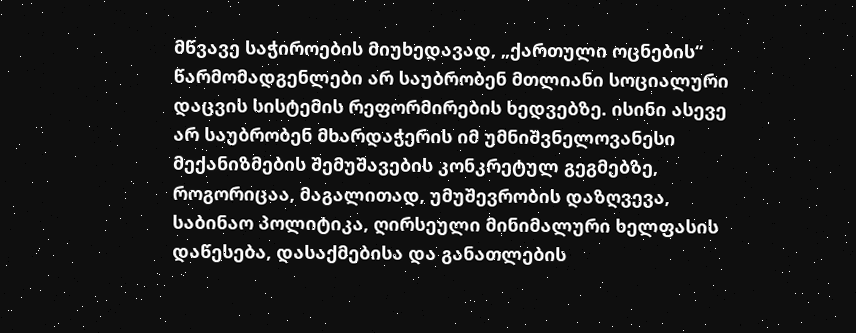მწვავე საჭიროების მიუხედავად, „ქართული ოცნების“ წარმომადგენლები არ საუბრობენ მთლიანი სოციალური დაცვის სისტემის რეფორმირების ხედვებზე. ისინი ასევე არ საუბრობენ მხარდაჭერის იმ უმნიშვნელოვანესი მექანიზმების შემუშავების კონკრეტულ გეგმებზე, როგორიცაა, მაგალითად, უმუშევრობის დაზღვევა, საბინაო პოლიტიკა, ღირსეული მინიმალური ხელფასის დაწესება, დასაქმებისა და განათლების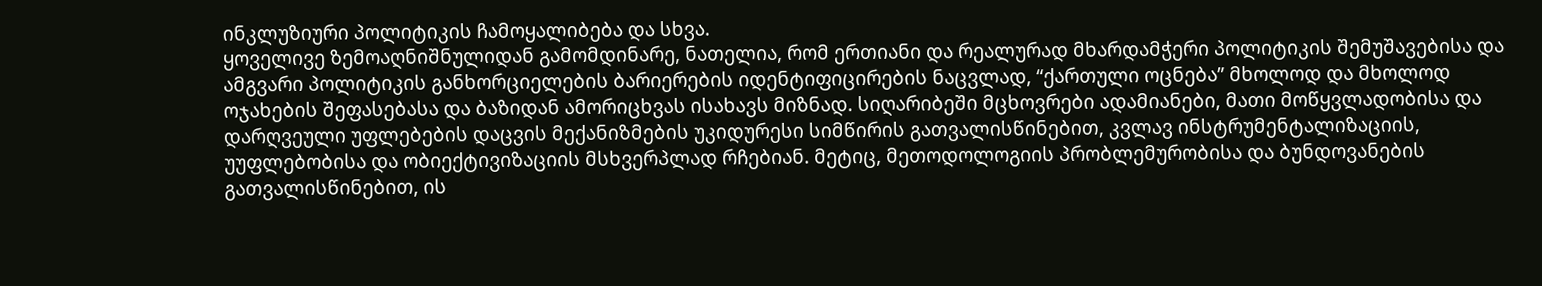ინკლუზიური პოლიტიკის ჩამოყალიბება და სხვა.
ყოველივე ზემოაღნიშნულიდან გამომდინარე, ნათელია, რომ ერთიანი და რეალურად მხარდამჭერი პოლიტიკის შემუშავებისა და ამგვარი პოლიტიკის განხორციელების ბარიერების იდენტიფიცირების ნაცვლად, “ქართული ოცნება” მხოლოდ და მხოლოდ ოჯახების შეფასებასა და ბაზიდან ამორიცხვას ისახავს მიზნად. სიღარიბეში მცხოვრები ადამიანები, მათი მოწყვლადობისა და დარღვეული უფლებების დაცვის მექანიზმების უკიდურესი სიმწირის გათვალისწინებით, კვლავ ინსტრუმენტალიზაციის, უუფლებობისა და ობიექტივიზაციის მსხვერპლად რჩებიან. მეტიც, მეთოდოლოგიის პრობლემურობისა და ბუნდოვანების გათვალისწინებით, ის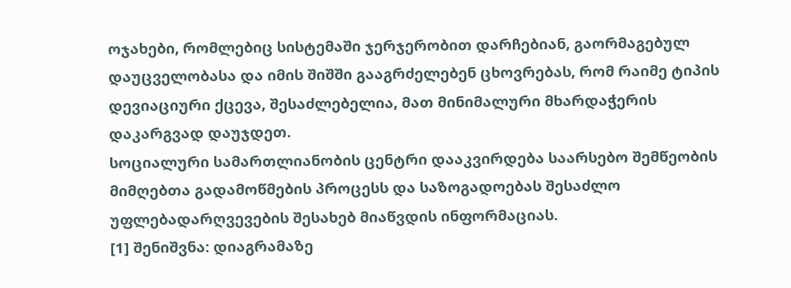ოჯახები, რომლებიც სისტემაში ჯერჯერობით დარჩებიან, გაორმაგებულ დაუცველობასა და იმის შიშში გააგრძელებენ ცხოვრებას, რომ რაიმე ტიპის დევიაციური ქცევა, შესაძლებელია, მათ მინიმალური მხარდაჭერის დაკარგვად დაუჯდეთ.
სოციალური სამართლიანობის ცენტრი დააკვირდება საარსებო შემწეობის მიმღებთა გადამოწმების პროცესს და საზოგადოებას შესაძლო უფლებადარღვევების შესახებ მიაწვდის ინფორმაციას.
[1] შენიშვნა: დიაგრამაზე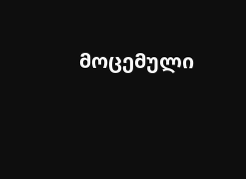მოცემული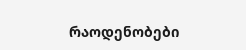რაოდენობები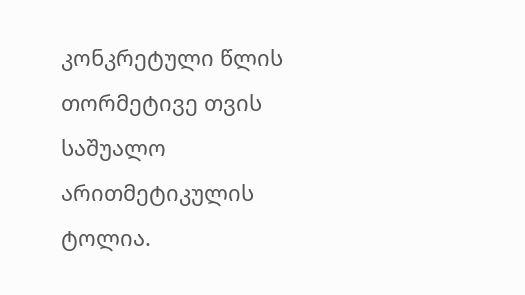კონკრეტული წლის თორმეტივე თვის საშუალო არითმეტიკულის ტოლია.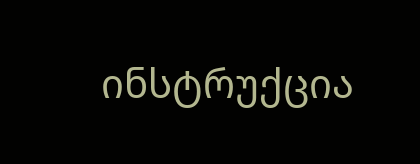ინსტრუქცია